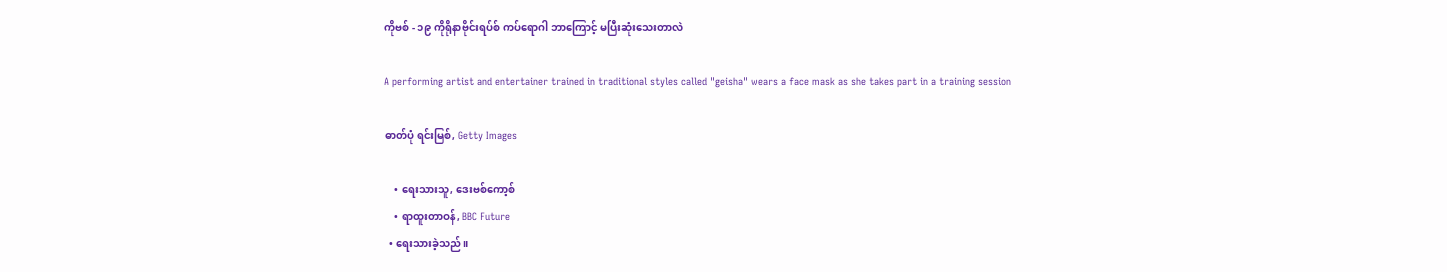ကိုဗစ် - ၁၉ ကိုရိုနာဗိုင်းရပ်စ် ကပ်ရောဂါ ဘာကြောင့် မပြီးဆုံးသေးတာလဲ

A performing artist and entertainer trained in traditional styles called "geisha" wears a face mask as she takes part in a training session

ဓာတ်ပုံ ရင်းမြစ်, Getty Images

    • ရေးသားသူ, ဒေးဗစ်ကော့စ်
    • ရာထူးတာဝန်, BBC Future
  • ရေးသားခဲ့သည်။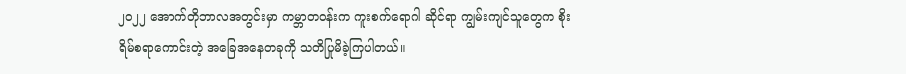၂၀၂၂ အောက်တိုဘာလအတွင်းမှာ ကမ္ဘာတဝန်းက ကူးစက်ရောဂါ ဆိုင်ရာ ကျွမ်းကျင်သူတွေက စိုးရိမ်စရာကောင်းတဲ့ အခြေအနေတခုကို သတိပြုမိခဲ့ကြပါတယ်။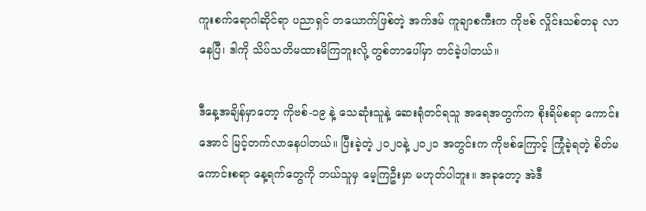ကူးစက်ရောဂါဆိုင်ရာ ပညာရှင် တယောက်ဖြစ်တဲ့ အက်ဒမ် ကူချာစကီးက ကိုဗစ် လှိုင်းသစ်တခု လာနေပြီ၊ ဒါကို သိပ်သတိမထားမိကြဘူးလို့ တွစ်တာပေါ်မှာ တင်ခဲ့ပါတယ်။

ဒီနေ့အချိန်မှာတော့ ကိုဗစ်-၁၉ နဲ့ သေဆုံးသူနဲ့ ဆေးရုံတင်ရသူ အရေအတွက်က စိုးရိမ်စရာ ကောင်းအောင် မြင့်တက်လာနေပါတယ်။ ပြီးခဲ့တဲ့ ၂၀၂၀နဲ့ ၂၀၂၁ အတွင်းက ကိုဗစ်ကြောင့် ကြုံခဲ့ရတဲ့ စိတ်မကောင်းစရာ နေ့ရက်တွေကို ဘယ်သူမှ မေ့ကြဦးမှာ မဟုတ်ပါဘူး။ အခုတော့ အဲဒီ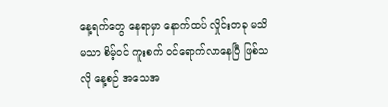နေ့ရက်တွေ နေရာမှာ နောက်ထပ် လှိုင်းတခု မသိမသာ စိမ့်ဝင် ကူးစက် ဝင်ရောက်လာနေပြီ ဖြစ်သလို နေ့စဉ် အသေအ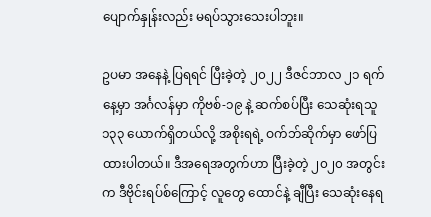ပျောက်နှုန်းလည်း မရပ်သွားသေးပါဘူး။

ဥပမာ အနေနဲ့ ပြရရင် ပြီးခဲ့တဲ့ ၂၀၂၂ ဒီဇင်ဘာလ ၂၁ ရက်နေ့မှာ အင်္ဂလန်မှာ ကိုဗစ်-၁၉ နဲ့ ဆက်စပ်ပြီး သေဆုံးရသူ ၁၃၃ ယောက်ရှိတယ်လို့ အစိုးရရဲ့ ဝက်ဘ်ဆိုက်မှာ ဖော်ပြထားပါတယ်။ ဒီအရေအတွက်ဟာ ပြီးခဲ့တဲ့ ၂၀၂၀ အတွင်းက ဒီဗိုင်းရပ်စ်ကြောင့် လူတွေ ထောင်နဲ့ ချီပြီး သေဆုံးနေရ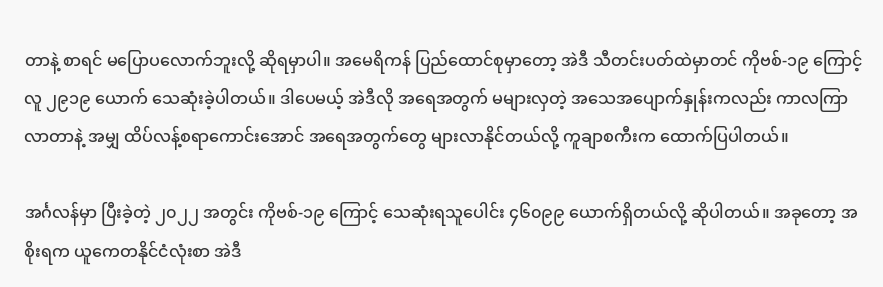တာနဲ့ စာရင် မပြောပလောက်ဘူးလို့ ဆိုရမှာပါ။ အမေရိကန် ပြည်ထောင်စုမှာတော့ အဲဒီ သီတင်းပတ်ထဲမှာတင် ကိုဗစ်-၁၉ ကြောင့် လူ ၂၉၁၉ ယောက် သေဆုံးခဲ့ပါတယ်။ ဒါပေမယ့် အဲဒီလို အရေအတွက် မများလှတဲ့ အသေအပျောက်နှုန်းကလည်း ကာလကြာလာတာနဲ့ အမျှ ထိပ်လန့်စရာကောင်းအောင် အရေအတွက်တွေ များလာနိုင်တယ်လို့ ကူချာစကီးက ထောက်ပြပါတယ်။

အင်္ဂလန်မှာ ပြီးခဲ့တဲ့ ၂၀၂၂ အတွင်း ကိုဗစ်-၁၉ ကြောင့် သေဆုံးရသူပေါင်း ၄၆၀၉၉ ယောက်ရှိတယ်လို့ ဆိုပါတယ်။ အခုတော့ အစိုးရက ယူကေတနိုင်ငံလုံးစာ အဲဒီ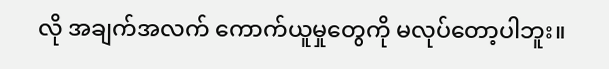လို အချက်အလက် ကောက်ယူမှုတွေကို မလုပ်တော့ပါဘူး။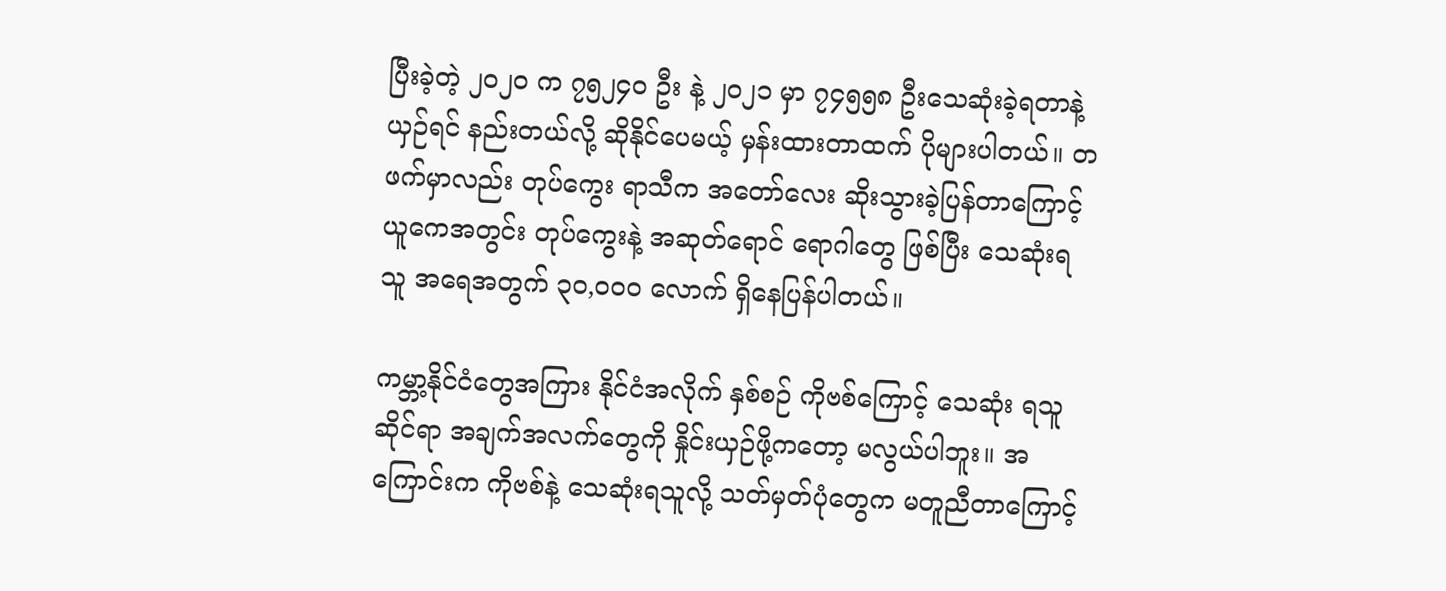ပြီးခဲ့တဲ့ ၂၀၂၀ က ၇၅၂၄၀ ဦး နဲ့ ၂၀၂၁ မှာ ၇၄၅၅၈ ဦးသေဆုံးခဲ့ရတာနဲ့ ယှဉ်ရင် နည်းတယ်လို့ ဆိုနိုင်ပေမယ့် မှန်းထားတာထက် ပိုများပါတယ်။ တဖက်မှာလည်း တုပ်ကွေး ရာသီက အတော်လေး ဆိုးသွားခဲ့ပြန်တာကြောင့် ယူကေအတွင်း တုပ်ကွေးနဲ့ အဆုတ်ရောင် ရောဂါတွေ ဖြစ်ပြီး သေဆုံးရသူ အရေအတွက် ၃၀,၀၀၀ လောက် ရှိနေပြန်ပါတယ်။

ကမ္ဘာ့နိုင်ငံတွေအကြား နိုင်ငံအလိုက် နှစ်စဉ် ကိုဗစ်ကြောင့် သေဆုံး ရသူဆိုင်ရာ အချက်အလက်တွေကို နှိုင်းယှဉ်ဖို့ကတော့ မလွယ်ပါဘူး။ အကြောင်းက ကိုဗစ်နဲ့ သေဆုံးရသူလို့ သတ်မှတ်ပုံတွေက မတူညီတာကြောင့်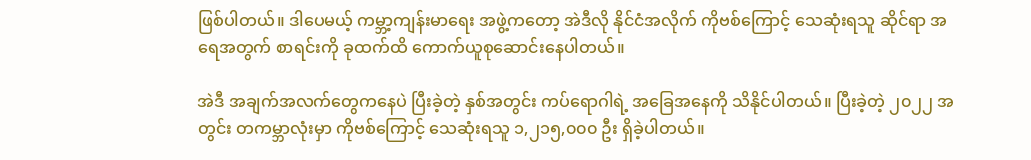ဖြစ်ပါတယ်။ ဒါပေမယ့် ကမ္ဘာ့ကျန်းမာရေး အဖွဲ့ကတော့ အဲဒီလို နိုင်ငံအလိုက် ကိုဗစ်ကြောင့် သေဆုံးရသူ ဆိုင်ရာ အရေအတွက် စာရင်းကို ခုထက်ထိ ကောက်ယူစုဆောင်းနေပါတယ်။

အဲဒီ အချက်အလက်တွေကနေပဲ ပြီးခဲ့တဲ့ နှစ်အတွင်း ကပ်ရောဂါရဲ့ အခြေအနေကို သိနိုင်ပါတယ်။ ပြီးခဲ့တဲ့ ၂၀၂၂ အတွင်း တကမ္ဘာလုံးမှာ ကိုဗစ်ကြောင့် သေဆုံးရသူ ၁,၂၁၅,၀၀၀ ဦး ရှိခဲ့ပါတယ်။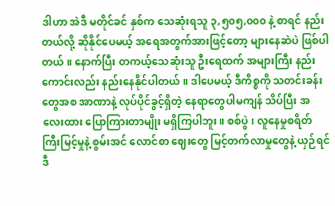ဒါဟာ အဲဒီ မတိုင်ခင် နှစ်က သေဆုံးရသူ ၃,၅၀၅,၀၀၀ နဲ့ စာရင် နည်းတယ်လို့ ဆိုနိုင်ပေမယ့် အရေအတွက်အားဖြင့်တော့ များနေဆဲပဲ ဖြစ်ပါတယ်။ နောက်ပြီး တကယ့်သေဆုံးသူ ဦးရေထက် အများကြီး နည်းကောင်းလည်း နည်းနေနိုင်ပါတယ်။ ဒါပေမယ့် ဒီကိစ္စကို သတင်းခန်းတွေအစ အာဏာနဲ့ လုပ်ပိုင်ခွင့်ရှိတဲ့ နေရာတွေပါမကျန် သိပ်ပြီး အလေးထား ပြောကြားတာမျိုး မရှိကြပါဘူး။ စစ်ပွဲ၊ လူနေမှုစရိတ် ကြီးမြင့်မှုနဲ့ စွမ်းအင် လောင်စာ ဈေးတွေ မြင့်တက်လာမှုတွေနဲ့ ယှဉ်ရင် ဒီ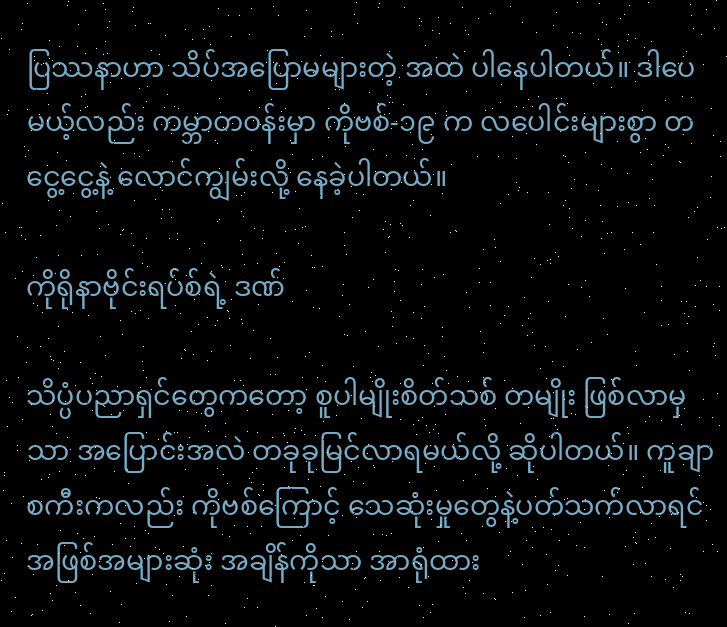ပြဿနာဟာ သိပ်အပြောမများတဲ့ အထဲ ပါနေပါတယ်။ ဒါပေမယ့်လည်း ကမ္ဘာတဝန်းမှာ ကိုဗစ်-၁၉ က လပေါင်းများစွာ တငွေ့ငွေ့နဲ့ လောင်ကျွမ်းလို့ နေခဲ့ပါတယ်။

ကိုရိုနာဗိုင်းရပ်စ်ရဲ့ ဒဏ်

သိပ္ပံပညာရှင်တွေကတော့ စူပါမျိုးစိတ်သစ် တမျိုး ဖြစ်လာမှသာ အပြောင်းအလဲ တခုခုမြင်လာရမယ်လို့ ဆိုပါတယ်။ ကူချာစကီးကလည်း ကိုဗစ်ကြောင့် သေဆုံးမှုတွေနဲ့ပတ်သက်လာရင် အဖြစ်အများဆုံး အချိန်ကိုသာ အာရုံထား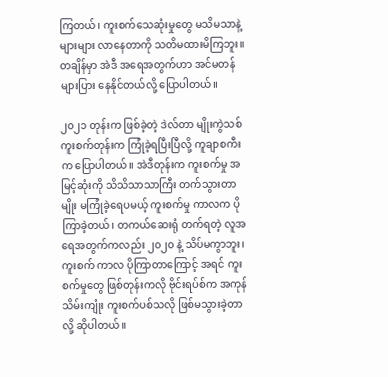ကြတယ်၊ ကူးစက်သေဆုံးမှုတွေ မသိမသာနဲ့ များများ လာနေတာကို သတိမထားမိကြဘူး။ တချိန်မှာ အဲဒီ အရေအတွက်ဟာ အင်မတန် များပြား နေနိုင်တယ်လို့ ပြောပါတယ်။

၂၀၂၁ တုန်းက ဖြစ်ခဲ့တဲ့ ဒဲလ်တာ မျိုးကွဲသစ် ကူးစက်တုန်းက ကြုံခဲ့ရပြီးပြီလို့ ကူချာစကီးက ပြောပါတယ်။ အဲဒီတုန်းက ကူးစက်မှု အမြင့်ဆုံးကို သိသိသာသာကြီး တက်သွားတာမျိုး မကြုံခဲ့ရေပမယ့် ကူးစက်မှု ကာလက ပိုကြာခဲ့တယ်၊ တကယ်ဆေးရုံ တက်ရတဲ့ လူအရေအတွက်ကလည်း ၂၀၂၀ နဲ့ သိပ်မကွာဘူး၊ ကူးစက် ကာလ ပိုကြာတာကြောင့် အရင် ကူးစက်မှုတွေ ဖြစ်တုန်းကလို ဗိုင်းရပ်စ်က အကုန်သိမ်းကျုံး ကူးစက်ပစ်သလို ဖြစ်မသွားခဲ့တာလို့ ဆိုပါတယ်။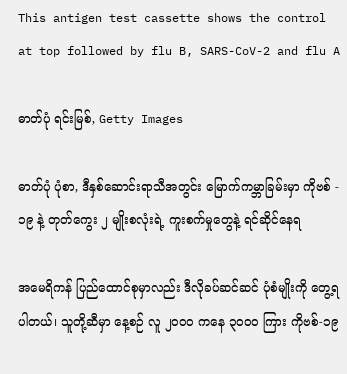This antigen test cassette shows the control at top followed by flu B, SARS-CoV-2 and flu A

ဓာတ်ပုံ ရင်းမြစ်, Getty Images

ဓာတ်ပုံ ပုံစာ, ဒီနှစ်ဆောင်းရာသီအတွင်း မြောက်ကမ္ဘာခြမ်းမှာ ကိုဗစ် - ၁၉ နဲ့ တုတ်ကွေး ၂ မျိုးစလုံးရဲ့ ကူးစက်မှုတွေနဲ့ ရင်ဆိုင်နေရ

အမေရိကန် ပြည်ထောင်စုမှာလည်း ဒီလိုခပ်ဆင်ဆင် ပုံစံမျိုးကို တွေ့ရပါတယ်၊ သူတို့ဆီမှာ နေ့စဉ် လူ ၂၀၀၀ ကနေ ၃၀၀၀ ကြား ကိုဗစ်-၁၉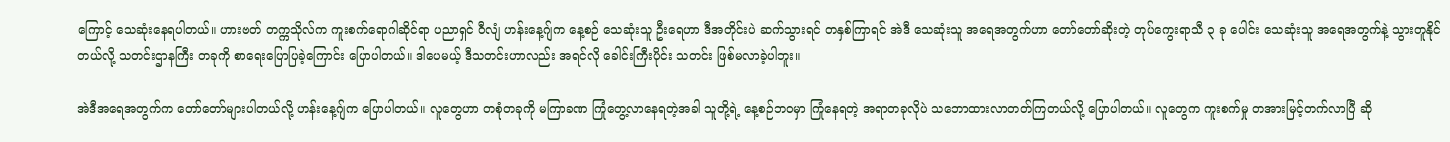ကြောင့် သေဆုံးနေရပါတယ်။ ဟားဗတ် တက္ကသိုလ်က ကူးစက်ရောဂါဆိုင်ရာ ပညာရှင် ဝီလျံ ဟန်းနေ့ဂျ်က နေ့စဉ် သေဆုံးသူ ဦးရေဟာ ဒီအတိုင်းပဲ ဆက်သွားရင် တနှစ်ကြာရင် အဲဒီ သေဆုံးသူ အရေအတွက်ဟာ တော်တော်ဆိုးတဲ့ တုပ်ကွေးရာသီ ၃ ခု ပေါင်း သေဆုံးသူ အရေအတွက်နဲ့ သွားတူနိုင်တယ်လို့ သတင်းဌာနကြီး တခုကို စာရေးပြောပြခဲ့ကြောင်း ပြောပါတယ်။ ဒါပေမယ့် ဒီသတင်းဟာလည်း အရင်လို ခေါင်းကြီးပိုင်း သတင်း ဖြစ်မလာခဲ့ပါဘူး။

အဲဒီအရေအတွက်က တော်တော်များပါတယ်လို့ ဟန်းနေ့ဂျ်က ပြောပါတယ်။ လူတွေဟာ တစုံတခုကို မကြာခဏ ကြုံတွေ့လာနေရတဲ့အခါ သူတို့ရဲ့ နေ့စဉ်ဘဝမှာ ကြုံနေရတဲ့ အရာတခုလိုပဲ သဘောထားလာတတ်ကြတယ်လို့ ပြောပါတယ်။ လူတွေက ကူးစက်မှု တအားမြင့်တက်လာပြီ ဆို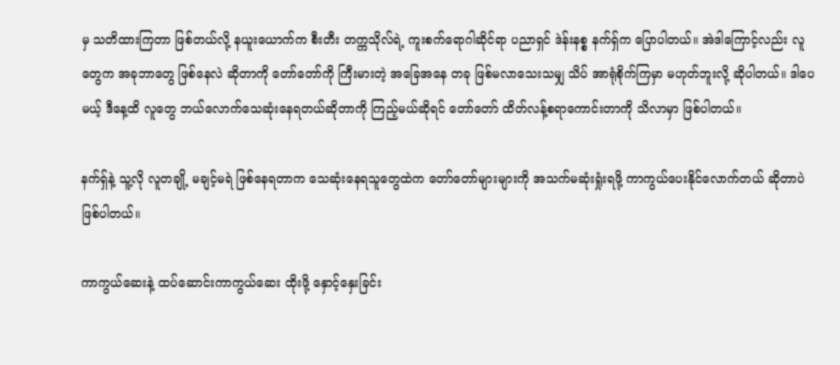မှ သတိထားကြတာ ဖြစ်တယ်လို့ နယူးယောက်က စီးတီး တက္ကသိုလ်ရဲ့ ကူးစက်ရောဂါဆိုင်ရာ ပညာရှင် ဒဲန်းနစ္စ နက်ရှ်က ပြောပါတယ်။ အဲဒါကြောင့်လည်း လူတွေက အခုဘာတွေ ဖြစ်နေလဲ ဆိုတာကို တော်တော်ကို ကြီးမားတဲ့ အခြေအနေ တခု ဖြစ်မလာသေးသမျှ သိပ် အာရုံစိုက်ကြမှာ မဟုတ်ဘူးလို့ ဆိုပါတယ်။ ဒါပေမယ့် ဒီနေ့ထိ လူတွေ ဘယ်လောက်သေဆုံးနေရတယ်ဆိုတာကို ကြည့်မယ်ဆိုရင် တော်တော် ထိတ်လန့်စရာကောင်းတာကို သိလာမှာ ဖြစ်ပါတယ်။

နက်ရှ်နဲ့ သူ့လို လူတချို့ မချင့်မရဲ ဖြစ်နေရတာက သေဆုံးနေရသူတွေထဲက တော်တော်များများကို အသက်မဆုံးရှုံးရဖို့ ကာကွယ်ပေးနိုင်လောက်တယ် ဆိုတာပဲ ဖြစ်ပါတယ်။

ကာကွယ်ဆေးနဲ့ ထပ်ဆောင်းကာကွယ်ဆေး ထိုးဖို့ နှောင့်နှေးခြင်း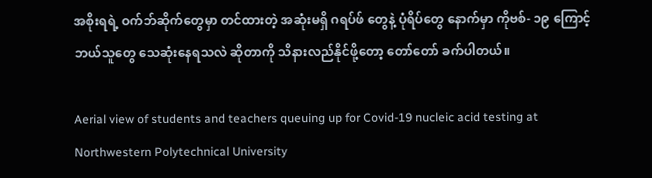အစိုးရရဲ့ ဝက်ဘ်ဆိုက်တွေမှာ တင်ထားတဲ့ အဆုံးမရှိ ဂရပ်ဖ် တွေနဲ့ ပုံရိပ်တွေ နောက်မှာ ကိုဗစ်- ၁၉ ကြောင့် ဘယ်သူတွေ သေဆုံးနေရသလဲ ဆိုတာကို သိနားလည်နိုင်ဖို့တော့ တော်တော် ခက်ပါတယ်။

Aerial view of students and teachers queuing up for Covid-19 nucleic acid testing at Northwestern Polytechnical University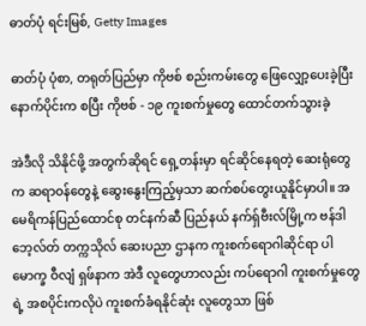ဓာတ်ပုံ ရင်းမြစ်, Getty Images

ဓာတ်ပုံ ပုံစာ, တရုတ်ပြည်မှာ ကိုဗစ် စည်းကမ်းတွေ ဖြေလျှော့ပေးခဲ့ပြီး နောက်ပိုင်းက စပြီး ကိုဗစ် - ၁၉ ကူးစက်မှုတွေ ထောင်တက်သွားခဲ့

အဲဒီလို သိနိုင်ဖို့ အတွက်ဆိုရင် ရှေ့တန်းမှာ ရင်ဆိုင်နေရတဲ့ ဆေးရုံတွေက ဆရာဝန်တွေနဲ့ ဆွေးနွေးကြည့်မှသာ ဆက်စပ်တွေးယူနိုင်မှာပါ။ အမေရိကန်ပြည်ထောင်စု တင်နက်ဆီ ပြည်နယ် နက်ရှ်ဗီးလ်မြို့က ဗန်ဒါဘေ့လ်တ် တက္ကသိုလ် ဆေးပညာ ဌာနက ကူးစက်ရောဂါဆိုင်ရာ ပါမောက္ခ ဝီလျံ ရှဖ်နာက အဲဒီ လူတွေဟာလည်း ကပ်ရောဂါ ကူးစက်မှုတွေရဲ့ အစပိုင်းကလိုပဲ ကူးစက်ခံရနိုင်ဆုံး လူတွေသာ ဖြစ်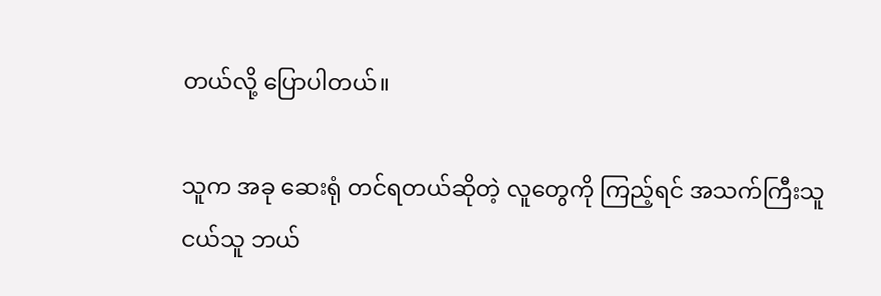တယ်လို့ ပြောပါတယ်။

သူက အခု ဆေးရုံ တင်ရတယ်ဆိုတဲ့ လူတွေကို ကြည့်ရင် အသက်ကြီးသူ ငယ်သူ ဘယ်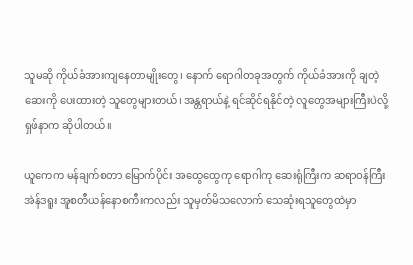သူမဆို ကိုယ်ခံအားကျနေတာမျိုးတွေ၊ နောက် ရောဂါတခုအတွက် ကိုယ်ခံအားကို ချတဲ့ ဆေးကို ပေးထားတဲ့ သူတွေများတယ်၊ အန္တရာယ်နဲ့ ရင်ဆိုင်ရနိုင်တဲ့ လူတွေအများကြီးပဲလို့ ရှဖ်နာက ဆိုပါတယ်။

ယူကေက မန်ချက်စတာ မြောက်ပိုင်း အထွေထွေကု ရောဂါကု ဆေးရုံကြီးက ဆရာဝန်ကြီး အဲန်ဒရူး အူစတီယန်နောစကီးကလည်း သူမှတ်မိသလောက် သေဆုံးရသူတွေထဲမှာ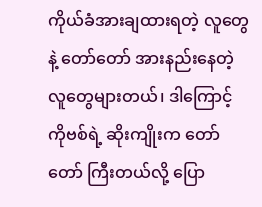ကိုယ်ခံအားချထားရတဲ့ လူတွေနဲ့ တော်တော် အားနည်းနေတဲ့ လူတွေများတယ်၊ ဒါကြောင့် ကိုဗစ်ရဲ့ ဆိုးကျိုးက တော်တော် ကြီးတယ်လို့ ပြော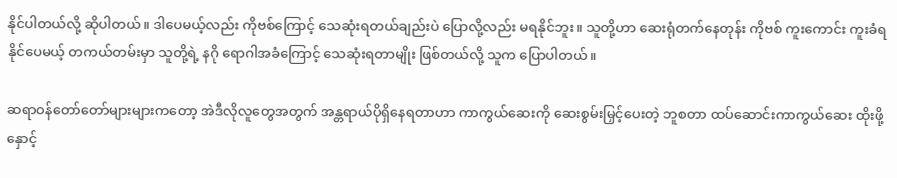နိုင်ပါတယ်လို့ ဆိုပါတယ်။ ဒါပေမယ့်လည်း ကိုဗစ်ကြောင့် သေဆုံးရတယ်ချည်းပဲ ပြောလို့လည်း မရနိုင်ဘူး။ သူတို့ဟာ ဆေးရုံတက်နေတုန်း ကိုဗစ် ကူးကောင်း ကူးခံရနိုင်ပေမယ့် တကယ်တမ်းမှာ သူတို့ရဲ့ နဂို ရောဂါအခံကြောင့် သေဆုံးရတာမျိုး ဖြစ်တယ်လို့ သူက ပြောပါတယ်။

ဆရာဝန်တော်တော်များများကတော့ အဲဒီလိုလူတွေအတွက် အန္တရာယ်ပိုရှိနေရတာဟာ ကာကွယ်ဆေးကို ဆေးစွမ်းမြှင့်ပေးတဲ့ ဘူစတာ ထပ်ဆောင်းကာကွယ်ဆေး ထိုးဖို့ နှောင့်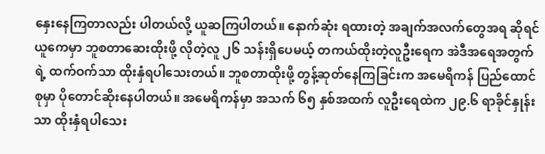နှေးနေကြတာလည်း ပါတယ်လို့ ယူဆကြပါတယ်။ နောက်ဆုံး ရထားတဲ့ အချက်အလက်တွေအရ ဆိုရင် ယူကေမှာ ဘူစတာဆေးထိုးဖို့ လိုတဲ့လူ ၂၆ သန်းရှိပေမယ့် တကယ်ထိုးတဲ့လူဦးရေက အဲဒီအရေအတွက်ရဲ့ ထက်ဝက်သာ ထိုးနှံရပါသေးတယ်။ ဘူစတာထိုးဖို့ တွန့်ဆုတ်နေကြခြင်းက အမေရိကန် ပြည်ထောင်စုမှာ ပိုတောင်ဆိုးနေပါတယ်။ အမေရိကန်မှာ အသက် ၆၅ နှစ်အထက် လူဦးရေထဲက ၂၉.၆ ရာခိုင်နှုန်းသာ ထိုးနှံရပါသေး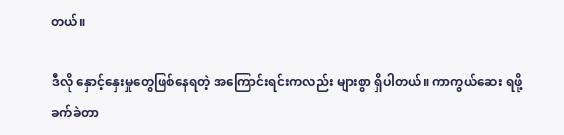တယ်။

ဒီလို နှောင့်နှေးမှုတွေဖြစ်နေရတဲ့ အကြောင်းရင်းကလည်း များစွာ ရှိပါတယ်။ ကာကွယ်ဆေး ရဖို့ ခက်ခဲတာ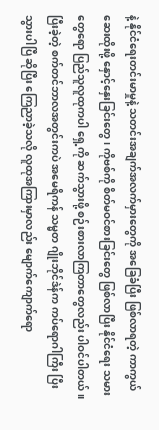နဲ့ နိုင်ငံရေးတင်းမာမှုနဲ့ သတင်းအချက်အလက်မှားတွေကို အခြေခံပြီး ဖြစ်လာရတဲ့ ကာကွယ်ဆေးထိုးဖို့ နှောင့်နှေးခြင်းတွေ၊ ကိုဗစ်ကို စိတ်မဝင်စားခြင်းတွေ ဖြစ်လာပြီး နိုင်ငံရေး သမားတွေရော ပြည်သူလူထုကပါ ရှေ့ကို ဆက်သွားဖို့ စဉ်းစားလာကြတာတွေလည်း ပါဝင်ပါတယ်။ ပြီးခဲ့တဲ့ စက်တင်ဘာလအတွင်းကပဲ အမေရိကန် သမ္မတ ဂျိုးဘိုင်ဒဲန်က ကပ်ရောဂါကြီး ပြီးသွားပါပြီ ဆိုပြီး ကြေညာခဲ့သလို လူထုအကြားမှာလည်း မျောက်ကျောက်ရော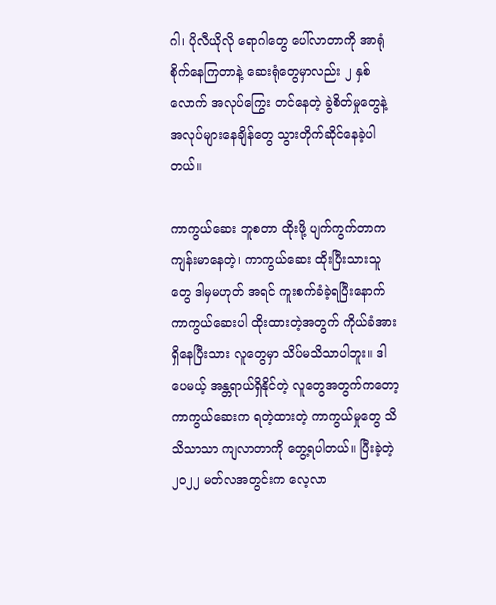ဂါ၊ ပိုလီယိုလို ရောဂါတွေ ပေါ်လာတာကို အာရုံစိုက်နေကြတာနဲ့ ဆေးရုံတွေမှာလည်း ၂ နှစ်လောက် အလုပ်ကြွေး တင်နေတဲ့ ခွဲစိတ်မှုတွေနဲ့ အလုပ်များနေချိန်တွေ သွားတိုက်ဆိုင်နေခဲ့ပါတယ်။

ကာကွယ်ဆေး ဘူစတာ ထိုးဖို့ ပျက်ကွက်တာက ကျန်းမာနေတဲ့၊ ကာကွယ်ဆေး ထိုးပြီးသားသူတွေ ဒါမှမဟုတ် အရင် ကူးစက်ခံခဲ့ရပြီးနောက် ကာကွယ်ဆေးပါ ထိုးထားတဲ့အတွက် ကိုယ်ခံအားရှိနေပြီးသား လူတွေမှာ သိပ်မသိသာပါဘူး။ ဒါပေမယ့် အန္တရာယ်ရှိနိုင်တဲ့ လူတွေအတွက်ကတော့ ကာကွယ်ဆေးက ရတဲ့ထားတဲ့ ကာကွယ်မှုတွေ သိသိသာသာ ကျလာတာကို တွေ့ရပါတယ်။ ပြီးခဲ့တဲ့ ၂၀၂၂ မတ်လအတွင်းက လေ့လာ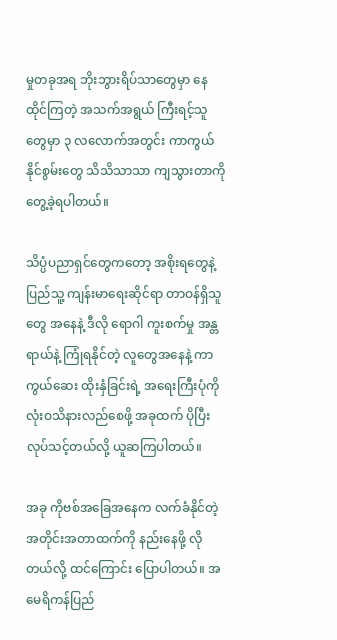မှုတခုအရ ဘိုးဘွားရိပ်သာတွေမှာ နေထိုင်ကြတဲ့ အသက်အရွယ် ကြီးရင့်သူတွေမှာ ၃ လလောက်အတွင်း ကာကွယ်နိုင်စွမ်းတွေ သိသိသာသာ ကျသွားတာကို တွေ့ခဲ့ရပါတယ်။

သိပ္ပံပညာရှင်တွေကတော့ အစိုးရတွေနဲ့ ပြည်သူ့ ကျန်းမာရေးဆိုင်ရာ တာဝန်ရှိသူတွေ အနေနဲ့ ဒီလို ရောဂါ ကူးစက်မှု အန္တရာယ်နဲ့ ကြုံရနိုင်တဲ့ လူတွေအနေနဲ့ ကာကွယ်ဆေး ထိုးနှံခြင်းရဲ့ အရေးကြီးပုံကို လုံးဝသိနားလည်စေဖို့ အခုထက် ပိုပြီး လုပ်သင့်တယ်လို့ ယူဆကြပါတယ်။

အခု ကိုဗစ်အခြေအနေက လက်ခံနိုင်တဲ့ အတိုင်းအတာထက်ကို နည်းနေဖို့ လိုတယ်လို့ ထင်ကြောင်း ပြောပါတယ်။ အမေရိကန်ပြည်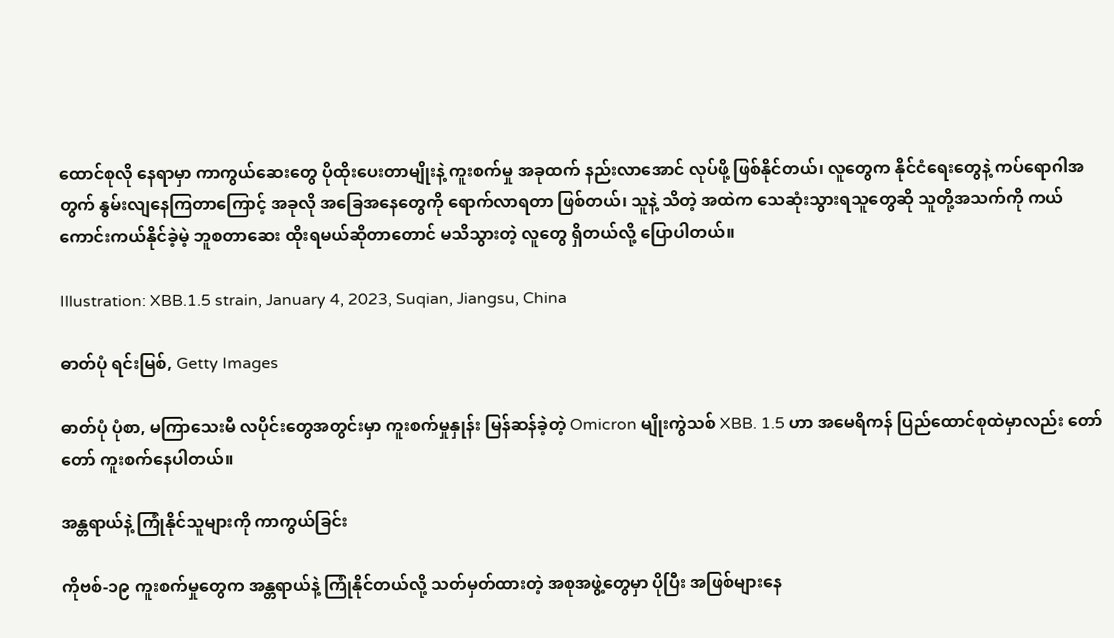ထောင်စုလို နေရာမှာ ကာကွယ်ဆေးတွေ ပိုထိုးပေးတာမျိုးနဲ့ ကူးစက်မှု အခုထက် နည်းလာအောင် လုပ်ဖို့ ဖြစ်နိုင်တယ်၊ လူတွေက နိုင်ငံရေးတွေနဲ့ ကပ်ရောဂါအတွက် နွမ်းလျနေကြတာကြောင့် အခုလို အခြေအနေတွေကို ရောက်လာရတာ ဖြစ်တယ်၊ သူနဲ့ သိတဲ့ အထဲက သေဆုံးသွားရသူတွေဆို သူတို့အသက်ကို ကယ်ကောင်းကယ်နိုင်ခဲ့မဲ့ ဘူစတာဆေး ထိုးရမယ်ဆိုတာတောင် မသိသွားတဲ့ လူတွေ ရှိတယ်လို့ ပြောပါတယ်။

Illustration: XBB.1.5 strain, January 4, 2023, Suqian, Jiangsu, China

ဓာတ်ပုံ ရင်းမြစ်, Getty Images

ဓာတ်ပုံ ပုံစာ, မကြာသေးမီ လပိုင်းတွေအတွင်းမှာ ကူးစက်မှုနှုန်း မြန်ဆန်ခဲ့တဲ့ Omicron မျိုးကွဲသစ် XBB. 1.5 ဟာ အမေရိကန် ပြည်ထောင်စုထဲမှာလည်း တော်တော် ကူးစက်နေပါတယ်။

အန္တရာယ်နဲ့ ကြုံနိုင်သူများကို ကာကွယ်ခြင်း

ကိုဗစ်-၁၉ ကူးစက်မှုတွေက အန္တရာယ်နဲ့ ကြုံနိုင်တယ်လို့ သတ်မှတ်ထားတဲ့ အစုအဖွဲ့တွေမှာ ပိုပြီး အဖြစ်များနေ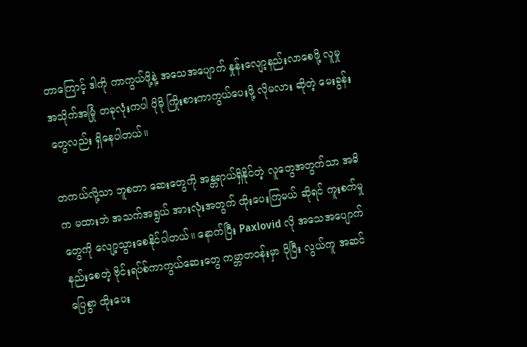တာကြောင့် ဒါကို ကာကွယ်ဖို့နဲ့ အသေအပျောက် နှုန်းလျော့နည်းလာစေဖို့ လူမှုအသိုက်အမြုံ တခုလုံးကပါ ပိုမို ကြိုးစားကာကွယ်ပေးဖို့ လိုမလား ဆိုတဲ့ မေးခွန်းတွေလည်း ရှိနေပါတယ်။

တကယ်လို့သာ ဘူစတာ ဆေးတွေကို အန္တရာယ်ရှိနိုင်တဲ့ လူတွေအတွက်သာ အဓိက မထားဘဲ အသက်အရွယ် အားလုံးအတွက် ထိုးပေးကြမယ် ဆိုရင် ကူးစက်မှုတွေကို လျော့သွားစေနိုင်ပါတယ်။ နောက်ပြီး Paxlovid လို အသေအပျောက် နည်းစေတဲ့ ဗိုင်းရပ်စ်ကာကွယ်ဆေးတွေ ကမ္ဘာတဝန်းမှာ ပိုပြီး လွယ်ကူ အဆင်ပြေစွာ ထိုးပေး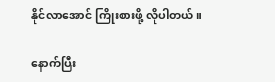နိုင်လာအောင် ကြိုးစားဖို့ လိုပါတယ်။

နောက်ပြီး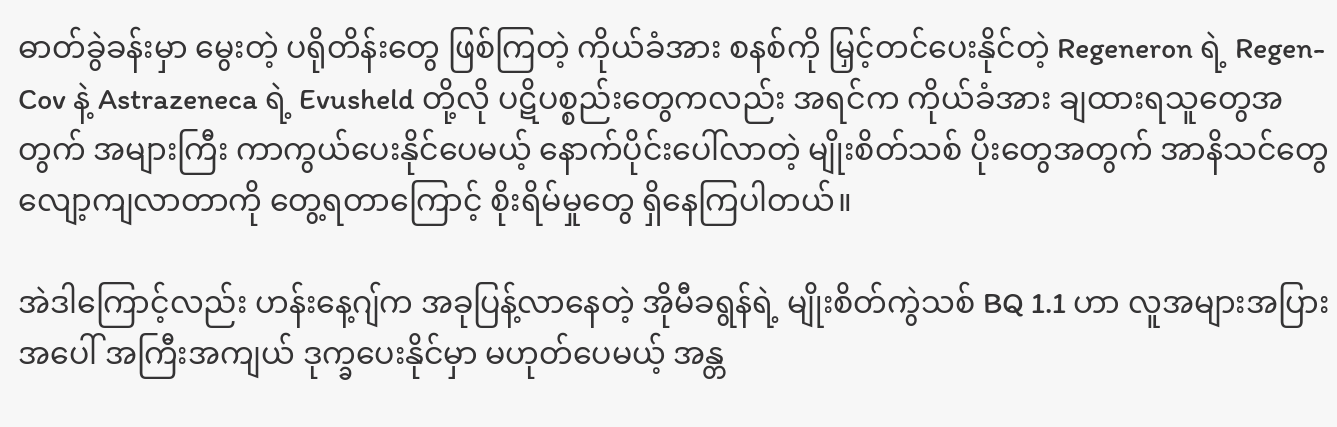ဓာတ်ခွဲခန်းမှာ မွေးတဲ့ ပရိုတိန်းတွေ ဖြစ်ကြတဲ့ ကိုယ်ခံအား စနစ်ကို မြှင့်တင်ပေးနိုင်တဲ့ Regeneron ရဲ့ Regen-Cov နဲ့ Astrazeneca ရဲ့ Evusheld တို့လို ပဋိပစ္စည်းတွေကလည်း အရင်က ကိုယ်ခံအား ချထားရသူတွေအတွက် အများကြီး ကာကွယ်ပေးနိုင်ပေမယ့် နောက်ပိုင်းပေါ်လာတဲ့ မျိုးစိတ်သစ် ပိုးတွေအတွက် အာနိသင်တွေ လျော့ကျလာတာကို တွေ့ရတာကြောင့် စိုးရိမ်မှုတွေ ရှိနေကြပါတယ်။

အဲဒါကြောင့်လည်း ဟန်းနေ့ဂျ်က အခုပြန့်လာနေတဲ့ အိုမီခရွန်ရဲ့ မျိုးစိတ်ကွဲသစ် BQ 1.1 ဟာ လူအများအပြား အပေါ် အကြီးအကျယ် ဒုက္ခပေးနိုင်မှာ မဟုတ်ပေမယ့် အန္တ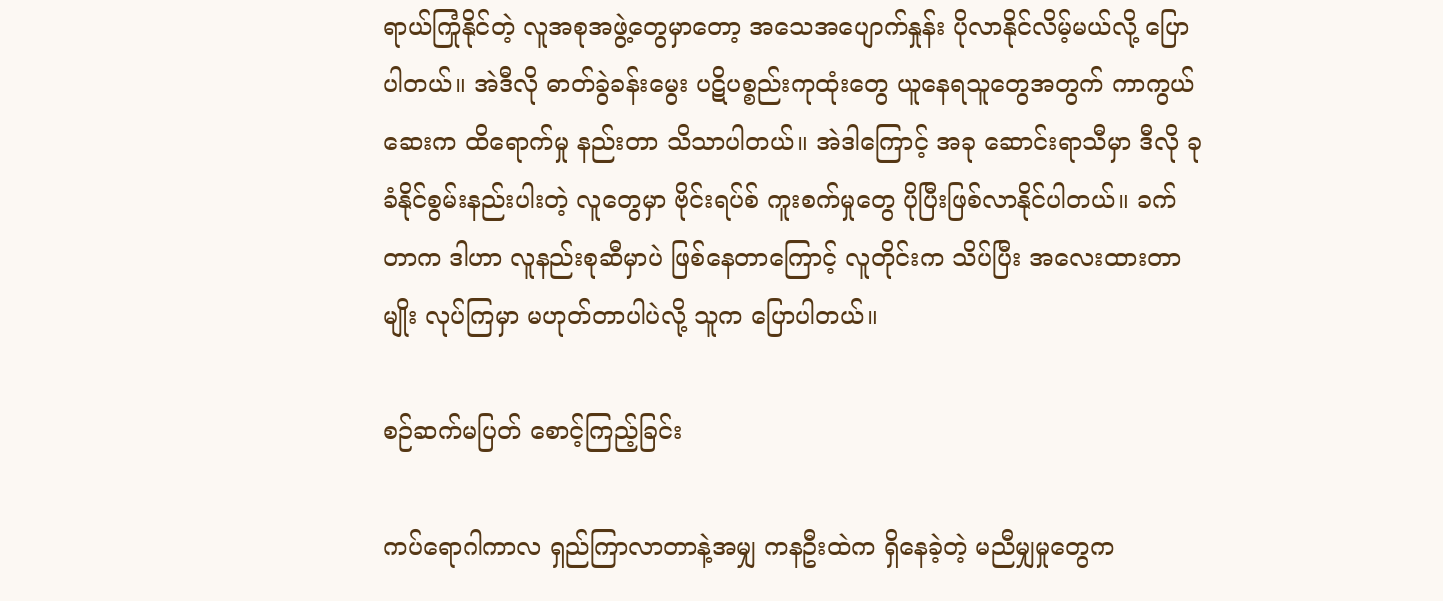ရာယ်ကြုံနိုင်တဲ့ လူအစုအဖွဲ့တွေမှာတော့ အသေအပျောက်နှုန်း ပိုလာနိုင်လိမ့်မယ်လို့ ပြောပါတယ်။ အဲဒီလို ဓာတ်ခွဲခန်းမွေး ပဋိပစ္စည်းကုထုံးတွေ ယူနေရသူတွေအတွက် ကာကွယ်ဆေးက ထိရောက်မှု နည်းတာ သိသာပါတယ်။ အဲဒါကြောင့် အခု ဆောင်းရာသီမှာ ဒီလို ခုခံနိုင်စွမ်းနည်းပါးတဲ့ လူတွေမှာ ဗိုင်းရပ်စ် ကူးစက်မှုတွေ ပိုပြီးဖြစ်လာနိုင်ပါတယ်။ ခက်တာက ဒါဟာ လူနည်းစုဆီမှာပဲ ဖြစ်နေတာကြောင့် လူတိုင်းက သိပ်ပြီး အလေးထားတာမျိုး လုပ်ကြမှာ မဟုတ်တာပါပဲလို့ သူက ပြောပါတယ်။

စဉ်ဆက်မပြတ် စောင့်ကြည့်ခြင်း

ကပ်ရောဂါကာလ ရှည်ကြာလာတာနဲ့အမျှ ကနဦးထဲက ရှိနေခဲ့တဲ့ မညီမျှမှုတွေက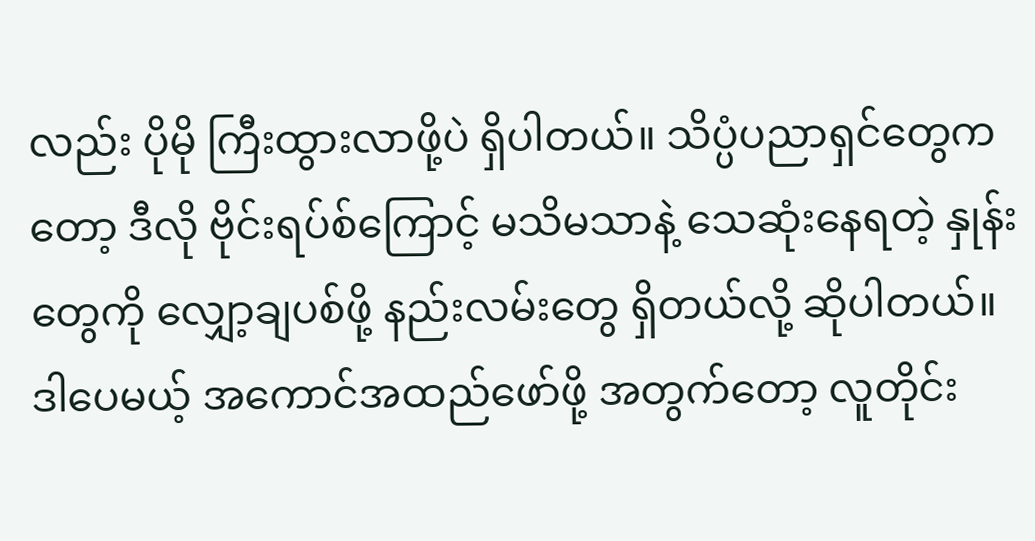လည်း ပိုမို ကြီးထွားလာဖို့ပဲ ရှိပါတယ်။ သိပ္ပံပညာရှင်တွေကတော့ ဒီလို ဗိုင်းရပ်စ်ကြောင့် မသိမသာနဲ့ သေဆုံးနေရတဲ့ နှုန်းတွေကို လျှော့ချပစ်ဖို့ နည်းလမ်းတွေ ရှိတယ်လို့ ဆိုပါတယ်။ ဒါပေမယ့် အကောင်အထည်ဖော်ဖို့ အတွက်တော့ လူတိုင်း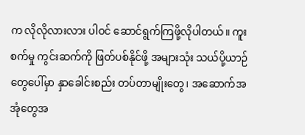က လိုလိုလားလား ပါဝင် ဆောင်ရွက်ကြဖို့လိုပါတယ်။ ကူးစက်မှု ကွင်းဆက်ကို ဖြတ်ပစ်နိုင်ဖို့ အများသုံး သယ်ပို့ယာဉ်တွေပေါ်မှာ နှာခေါင်းစည်း တပ်တာမျိုးတွေ၊ အဆောက်အအုံတွေအ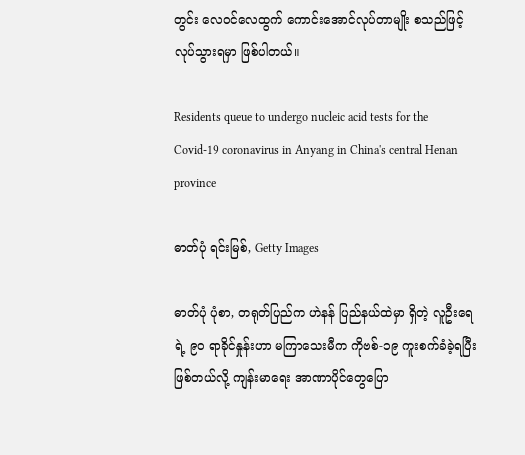တွင်း လေဝင်လေထွက် ကောင်းအောင်လုပ်တာမျိုး စသည်ဖြင့် လုပ်သွားရမှာ ဖြစ်ပါတယ်။

Residents queue to undergo nucleic acid tests for the Covid-19 coronavirus in Anyang in China's central Henan province

ဓာတ်ပုံ ရင်းမြစ်, Getty Images

ဓာတ်ပုံ ပုံစာ, တရုတ်ပြည်က ဟဲနန် ပြည်နယ်ထဲမှာ ရှိတဲ့ လူဦးရေရဲ့ ၉၀ ရာခိုင်နှုန်းဟာ မကြာသေးမီက ကိုဗစ်-၁၉ ကူးစက်ခံခဲ့ရပြီး ဖြစ်တယ်လို့ ကျန်းမာရေး အာဏာပိုင်တွေပြော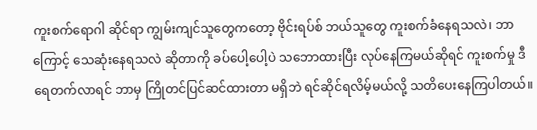ကူးစက်ရောဂါ ဆိုင်ရာ ကျွမ်းကျင်သူတွေကတော့ ဗိုင်းရပ်စ် ဘယ်သူတွေ ကူးစက်ခံနေရသလဲ၊ ဘာကြောင့် သေဆုံးနေရသလဲ ဆိုတာကို ခပ်ပေါ့ပေါ့ပဲ သဘောထားပြီး လုပ်နေကြမယ်ဆိုရင် ကူးစက်မှု ဒီရေတက်လာရင် ဘာမှ ကြိုတင်ပြင်ဆင်ထားတာ မရှိဘဲ ရင်ဆိုင်ရလိမ့်မယ်လို့ သတိပေးနေကြပါတယ်။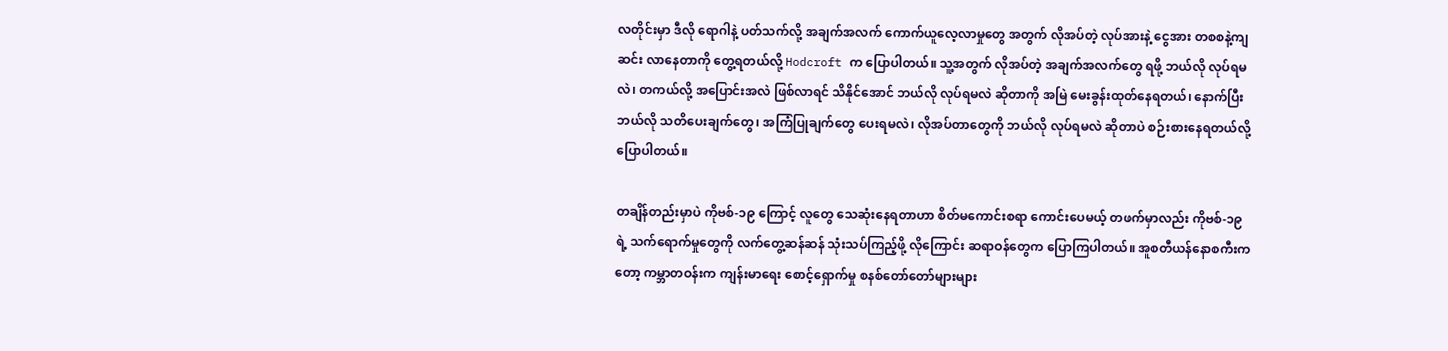လတိုင်းမှာ ဒီလို ရောဂါနဲ့ ပတ်သက်လို့ အချက်အလက် ကောက်ယူလေ့လာမှုတွေ အတွက် လိုအပ်တဲ့ လုပ်အားနဲ့ ငွေအား တစစနဲ့ကျဆင်း လာနေတာကို တွေ့ရတယ်လို့ Hodcroft က ပြောပါတယ်။ သူ့အတွက် လိုအပ်တဲ့ အချက်အလက်တွေ ရဖို့ ဘယ်လို လုပ်ရမလဲ၊ တကယ်လို့ အပြောင်းအလဲ ဖြစ်လာရင် သိနိုင်အောင် ဘယ်လို လုပ်ရမလဲ ဆိုတာကို အမြဲ မေးခွန်းထုတ်နေရတယ်၊ နောက်ပြီး ဘယ်လို သတိပေးချက်တွေ၊ အကြံပြုချက်တွေ ပေးရမလဲ၊ လိုအပ်တာတွေကို ဘယ်လို လုပ်ရမလဲ ဆိုတာပဲ စဉ်းစားနေရတယ်လို့ ပြောပါတယ်။

တချိန်တည်းမှာပဲ ကိုဗစ်-၁၉ ကြောင့် လူတွေ သေဆုံးနေရတာဟာ စိတ်မကောင်းစရာ ကောင်းပေမယ့် တဖက်မှာလည်း ကိုဗစ်-၁၉ ရဲ့ သက်ရောက်မှုတွေကို လက်တွေ့ဆန်ဆန် သုံးသပ်ကြည့်ဖို့ လိုကြောင်း ဆရာဝန်တွေက ပြောကြပါတယ်။ အူစတီယန်နောစကီးကတော့ ကမ္ဘာတဝန်းက ကျန်းမာရေး စောင့်ရှောက်မှု စနစ်တော်တော်များများ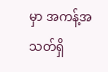မှာ အကန့်အသတ်ရှိ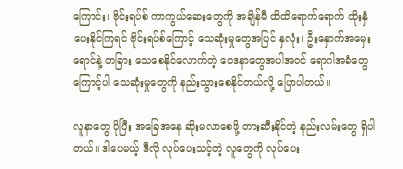ကြောင်း၊ ဗိုင်းရပ်စ် ကာကွယ်ဆေးတွေကို အချိန်မီ ထိထိရောက်ရောက် ထိုးနှံပေးနိုင်ကြရင် ဗိုင်းရပ်စ်ကြောင့် သေဆုံးမှုတွေအပြင် နှလုံး၊ ဦးနှောက်အမှေးရောင်နဲ့ တခြား သေစေနိုင်လောက်တဲ့ ဝေဒနာတွေအပါအဝင် ရောဂါအခံတွေကြောင့်ပါ သေဆုံးမှုတွေကို နည်းသွားစေနိုင်တယ်လို့ ပြောပါတယ်။

လူနာတွေ ပိုပြီး အခြေအနေ ဆိုးမလာစေဖို့ တားဆီးနိုင်တဲ့ နည်းလမ်းတွေ ရှိပါတယ်။ ဒါပေမယ့် ဒီလို လုပ်ပေးသင့်တဲ့ လူတွေကို လုပ်ပေး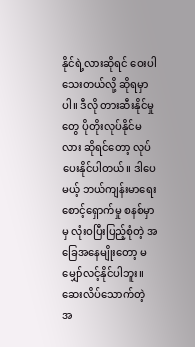နိုင်ရဲ့လားဆိုရင် ဝေးပါသေးတယ်လို့ ဆိုရမှာပါ။ ဒီလို တားဆီးနိုင်မှုတွေ ပိုတိုးလုပ်နိုင်မလား ဆိုရင်တော့ လုပ်ပေးနိုင်ပါတယ်။ ဒါပေမယ့် ဘယ်ကျန်းမာရေး စောင့်ရှောက်မှု စနစ်မှာမှ လုံးဝပြီးပြည့်စုံတဲ့ အခြေအနေမျိုးတော့ မမျှော်လင့်နိုင်ပါဘူး။ ဆေးလိပ်သောက်တဲ့ အ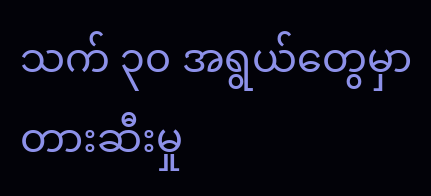သက် ၃၀ အရွယ်တွေမှာ တားဆီးမှု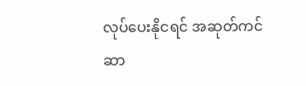လုပ်ပေးနိုငရင် အဆုတ်ကင်ဆာ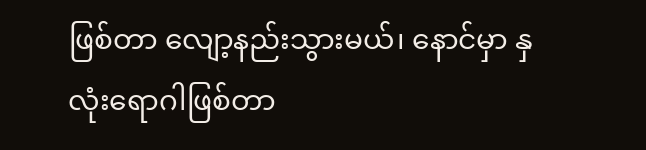ဖြစ်တာ လျော့နည်းသွားမယ်၊ နောင်မှာ နှလုံးရောဂါဖြစ်တာ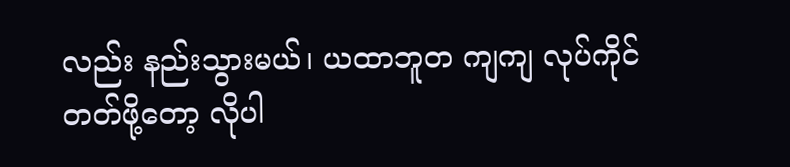လည်း နည်းသွားမယ်၊ ယထာဘူတ ကျကျ လုပ်ကိုင်တတ်ဖို့တော့ လိုပါ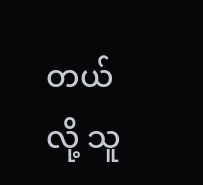တယ်လို့ သူ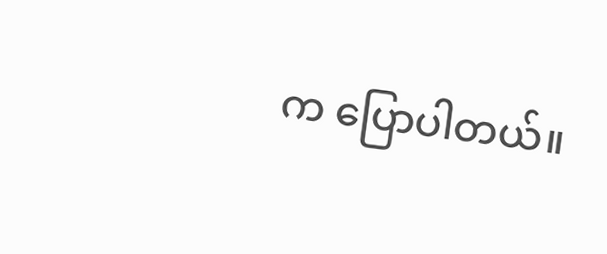က ပြောပါတယ်။